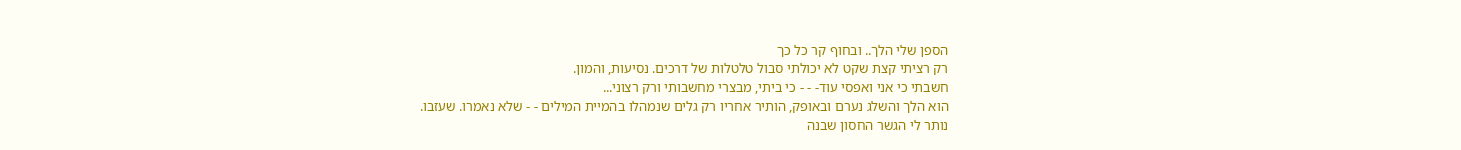הספן שלי הלך.. ובחוף קר כל כך
רק רציתי קצת שקט לא יכולתי סבול טלטלות של דרכים. נסיעות, והמון.
חשבתי כי אני ואפסי עוד- - - כי ביתי, מבצרי מחשבותי ורק רצוני...
הוא הלך והשלג נערם ובאופק, הותיר אחריו רק גלים שנמהלו בהמיית המילים - - שלא נאמרו. שעזבו.
נותר לי הגשר החסון שבנה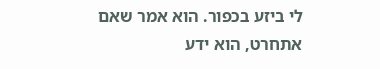לי ביזע בכפור. הוא אמר שאם אתחרט, הוא ידע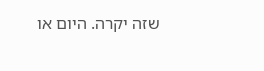שזה יקרה. היום או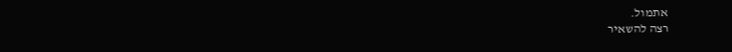אתמול.
רצה להשאיר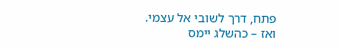פתח, דרך לשובי אל עצמי.
ואז – כהשלג יימס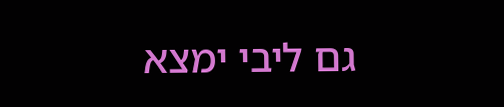גם ליבי ימצא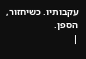עקבותיו. כשיחזור, הספן.
|